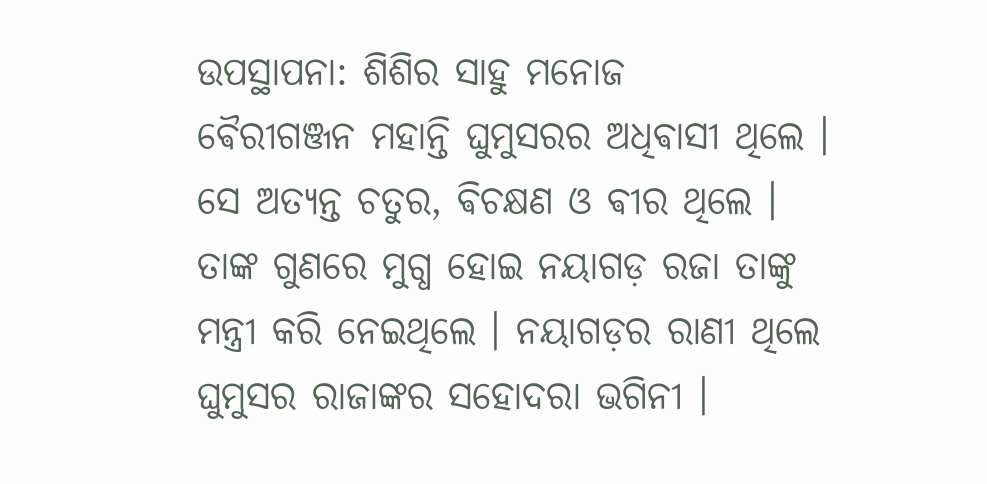ଉପସ୍ଥାପନା: ଶିଶିର ସାହୁ ମନୋଜ
ଵୈରୀଗଞ୍ଜନ ମହାନ୍ତି ଘୁମୁସରର ଅଧିଵାସୀ ଥିଲେ । ସେ ଅତ୍ୟନ୍ତ ଚତୁର, ଵିଚକ୍ଷଣ ଓ ଵୀର ଥିଲେ । ତାଙ୍କ ଗୁଣରେ ମୁଗ୍ଧ ହୋଇ ନୟାଗଡ଼ ରଜା ତାଙ୍କୁ ମନ୍ତ୍ରୀ କରି ନେଇଥିଲେ । ନୟାଗଡ଼ର ରାଣୀ ଥିଲେ ଘୁମୁସର ରାଜାଙ୍କର ସହୋଦରା ଭଗିନୀ ।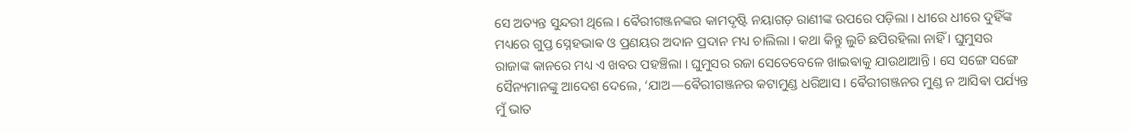ସେ ଅତ୍ୟନ୍ତ ସୁନ୍ଦରୀ ଥିଲେ । ଵୈରୀଗଞ୍ଜନଙ୍କର କାମଦୃଷ୍ଟି ନୟାଗଡ଼ ରାଣୀଙ୍କ ଉପରେ ପଡ଼ିଲା । ଧୀରେ ଧୀରେ ଦୁହିଁଙ୍କ ମଧ୍ୟରେ ଗୁପ୍ତ ସ୍ନେହଭାଵ ଓ ପ୍ରଣୟର ଅଦାନ ପ୍ରଦାନ ମଧ୍ୟ ଚାଲିଲା । କଥା କିନ୍ତୁ ଲୁଚି ଛପିରହିଲା ନାହିଁ । ଘୁମୁସର ରାଜାଙ୍କ କାନରେ ମଧ୍ୟ ଏ ଖବର ପହଞ୍ଚିଲା । ଘୁମୁସର ରଜା ସେତେବେଳେ ଖାଇଵାକୁ ଯାଉଥାଆନ୍ତି । ସେ ସଙ୍ଗେ ସଙ୍ଗେ ସୈନ୍ୟମାନଙ୍କୁ ଆଦେଶ ଦେଲେ, ‘ଯାଅ—ଵୈରୀଗଞ୍ଜନର କଟାମୁଣ୍ଡ ଧରିଆସ । ଵୈରୀଗଞ୍ଜନର ମୁଣ୍ଡ ନ ଆସିଵା ପର୍ଯ୍ୟନ୍ତ ମୁଁ ଭାତ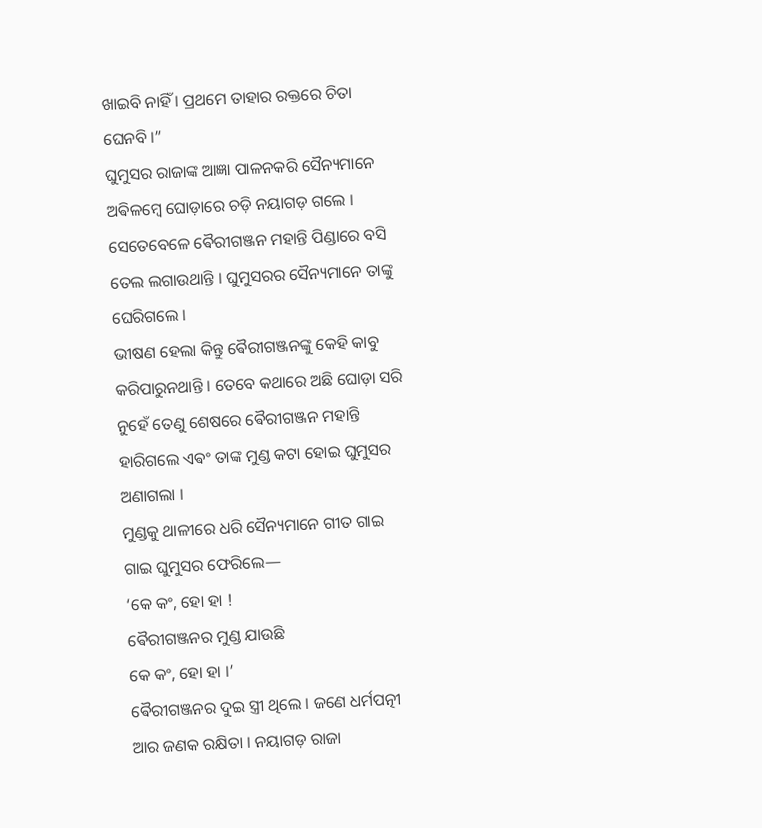ଖାଇବି ନାହିଁ । ପ୍ରଥମେ ତାହାର ରକ୍ତରେ ଚିତା ଘେନବି ।”
ଘୁମୁସର ରାଜାଙ୍କ ଆଜ୍ଞା ପାଳନକରି ସୈନ୍ୟମାନେ ଅଵିଳମ୍ବେ ଘୋଡ଼ାରେ ଚଡ଼ି ନୟାଗଡ଼ ଗଲେ । ସେତେବେଳେ ଵୈରୀଗଞ୍ଜନ ମହାନ୍ତି ପିଣ୍ଡାରେ ବସି ତେଲ ଲଗାଉଥାନ୍ତି । ଘୁମୁସରର ସୈନ୍ୟମାନେ ତାଙ୍କୁ ଘେରିଗଲେ ।
ଭୀଷଣ ହେଲା କିନ୍ତୁ ଵୈରୀଗଞ୍ଜନଙ୍କୁ କେହି କାବୁ କରିପାରୁନଥାନ୍ତି । ତେବେ କଥାରେ ଅଛି ଘୋଡ଼ା ସରି ନୁହେଁ ତେଣୁ ଶେଷରେ ଵୈରୀଗଞ୍ଜନ ମହାନ୍ତି ହାରିଗଲେ ଏଵଂ ତାଙ୍କ ମୁଣ୍ଡ କଟା ହୋଇ ଘୁମୁସର ଅଣାଗଲା ।
ମୁଣ୍ଡକୁ ଥାଳୀରେ ଧରି ସୈନ୍ୟମାନେ ଗୀତ ଗାଇ ଗାଇ ଘୁମୁସର ଫେରିଲେ—
‘କେ କଂ, ହୋ ହା !
ଵୈରୀଗଞ୍ଜନର ମୁଣ୍ଡ ଯାଉଛି
କେ କଂ, ହୋ ହା ।’
ଵୈରୀଗଞ୍ଜନର ଦୁଇ ସ୍ତ୍ରୀ ଥିଲେ । ଜଣେ ଧର୍ମପତ୍ନୀ ଆର ଜଣକ ରକ୍ଷିତା । ନୟାଗଡ଼ ରାଜା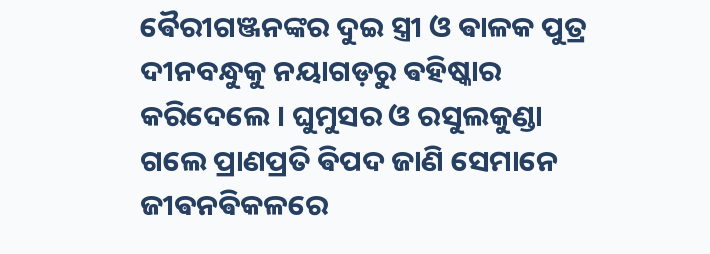ଵୈରୀଗଞ୍ଜନଙ୍କର ଦୁଇ ସ୍ତ୍ରୀ ଓ ଵାଳକ ପୁତ୍ର ଦୀନବନ୍ଧୁକୁ ନୟାଗଡ଼ରୁ ଵହିଷ୍କାର କରିଦେଲେ । ଘୁମୁସର ଓ ରସୁଲକୁଣ୍ଡା ଗଲେ ପ୍ରାଣପ୍ରତି ଵିପଦ ଜାଣି ସେମାନେ ଜୀଵନଵିକଳରେ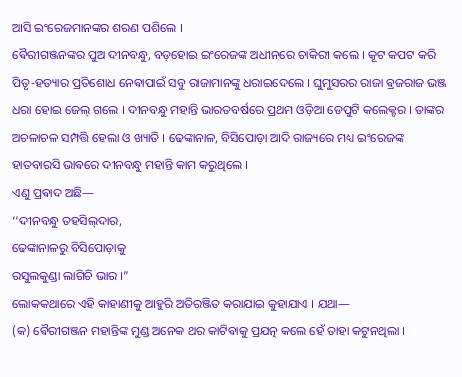ଆସି ଇଂରେଜମାନଙ୍କର ଶରଣ ପଶିଲେ ।
ଵୈରୀଗଞ୍ଜନଙ୍କର ପୁଅ ଦୀନବନ୍ଧୁ, ବଡ଼ହୋଇ ଇଂରେଜଙ୍କ ଅଧୀନରେ ଚାକିରୀ କଲେ । କୂଟ କପଟ କରି ପିତୃ-ହତ୍ୟାର ପ୍ରତିଶୋଧ ନେଵାପାଇଁ ସବୁ ରାଜାମାନଙ୍କୁ ଧରାଇଦେଲେ । ଘୁମୁସରର ରାଜା ଵ୍ରଜରାଜ ଭଞ୍ଜ ଧରା ହୋଇ ଜେଲ୍ ଗଲେ । ଦୀନବନ୍ଧୁ ମହାନ୍ତି ଭାରତବର୍ଷରେ ପ୍ରଥମ ଓଡ଼ିଆ ଡେପୁଟି କଲେକ୍ଟର । ତାଙ୍କର ଅଚଳାଚଳ ସମ୍ପତ୍ତି ହେଲା ଓ ଖ୍ୟାତି । ଢେଙ୍କାନାଳ, ବିସିପୋଡ଼ା ଆଦି ରାଜ୍ୟରେ ମଧ୍ୟ ଇଂରେଜଙ୍କ ହାତବାରସି ଭାଵରେ ଦୀନବନ୍ଧୁ ମହାନ୍ତି କାମ କରୁଥିଲେ ।
ଏଣୁ ପ୍ରଵାଦ ଅଛି—
‘‘ଦୀନବନ୍ଧୁ ତହସିଲ୍‌ଦାର,
ଢେଙ୍କାନାଳରୁ ବିସିପୋଡ଼ାକୁ
ରସୁଲକୁଣ୍ଡା ଲାଗିଚି ଭାର ।”
ଲୋକକଥାରେ ଏହି କାହାଣୀକୁ ଆହୁରି ଅତିରଞ୍ଜିତ କରାଯାଇ କୁହାଯାଏ । ଯଥା—
(କ) ଵୈରୀଗଞ୍ଜନ ମହାନ୍ତିଙ୍କ ମୁଣ୍ଡ ଅନେକ ଥର କାଟିଵାକୁ ପ୍ରଯତ୍ନ କଲେ ହେଁ ତାହା କଟୁନଥିଲା ।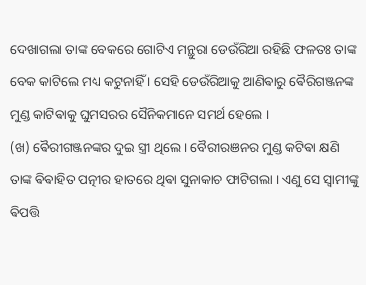ଦେଖାଗଲା ତାଙ୍କ ବେକରେ ଗୋଟିଏ ମନ୍ଥୁରା ଡେଉଁରିଆ ରହିଛି ଫଳତଃ ତାଙ୍କ ବେକ କାଟିଲେ ମଧ୍ୟ କଟୁନାହିଁ । ସେହି ଡେଉଁରିଆକୁ ଆଣିଵାରୁ ଵୈରିଗଞ୍ଜନଙ୍କ ମୁଣ୍ଡ କାଟିଵାକୁ ଘୁମସରର ସୈନିକମାନେ ସମର୍ଥ ହେଲେ ।
(ଖ) ଵୈରୀଗଞ୍ଜନଙ୍କର ଦୁଇ ସ୍ତ୍ରୀ ଥିଲେ । ବୈରୀରଞନର ମୁଣ୍ଡ କଟିଵା କ୍ଷଣି ତାଙ୍କ ଵିଵାହିତ ପତ୍ନୀର ହାତରେ ଥିଵା ସୁନାକାଚ ଫାଟିଗଲା । ଏଣୁ ସେ ସ୍ବାମୀଙ୍କୁ ଵିପତ୍ତି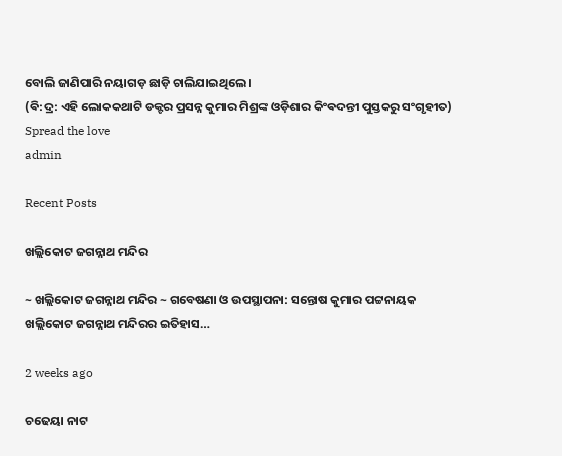ବୋଲି ଜାଣିପାରି ନୟାଗଡ଼ ଛାଡ଼ି ଚାଲିଯାଇଥିଲେ ।
(ଵି:ଦ୍ର: ଏହି ଲୋକକଥାଟି ଡକ୍ଟର ପ୍ରସନ୍ନ କୁମାର ମିଶ୍ରଙ୍କ ଓଡ଼ିଶାର କିଂଵଦନ୍ତୀ ପୁସ୍ତକରୁ ସଂଗୃହୀତ)
Spread the love
admin

Recent Posts

ଖଲ୍ଲିକୋଟ ଜଗନ୍ନାଥ ମନ୍ଦିର

~ ଖଲ୍ଲିକୋଟ ଜଗନ୍ନାଥ ମନ୍ଦିର ~ ଗବେଷଣା ଓ ଉପସ୍ଥାପନା: ସନ୍ତୋଷ କୁମାର ପଟ୍ଟନାୟକ ଖଲ୍ଲିକୋଟ ଜଗନ୍ନାଥ ମନ୍ଦିରର ଇତିହାସ…

2 weeks ago

ଚଢେୟା ନାଟ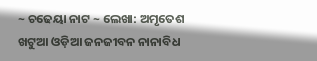~ ଚଢେୟା ନାଟ ~ ଲେଖା: ଅମୃତେଶ ଖଟୁଆ ଓଡ଼ିଆ ଜନଜୀବନ ନାନାବିଧ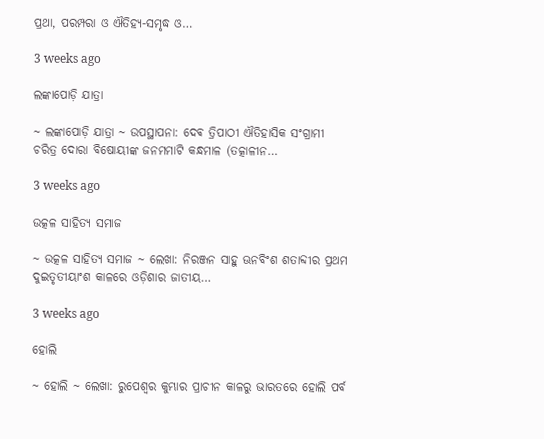ପ୍ରଥା, ପରମ୍ପରା ଓ ଐତିହ୍ୟ-ସମୃଦ୍ଧ ଓ…

3 weeks ago

ଲଙ୍କାପୋଡ଼ି ଯାତ୍ରା

~ ଲଙ୍କାପୋଡ଼ି ଯାତ୍ରା ~ ଉପସ୍ଥାପନା: ଦେଵ ତ୍ରିପାଠୀ ଐତିହାସିକ ସଂଗ୍ରାମୀ ଚରିତ୍ର ଦୋରା ବିଷୋୟୀଙ୍କ ଜନମମାଟି କନ୍ଧମାଳ (ତତ୍କାଳୀନ…

3 weeks ago

ଉତ୍କଳ ସାହିତ୍ୟ ସମାଜ

~ ଉତ୍କଳ ସାହିତ୍ୟ ସମାଜ ~ ଲେଖା: ନିରଞ୍ଜନ ସାହୁ ଊନବିଂଶ ଶତାବ୍ଦୀର ପ୍ରଥମ ଦୁଇତୃତୀୟାଂଶ କାଳରେ ଓଡ଼ିଶାର ଜାତୀୟ…

3 weeks ago

ହୋଲି

~ ହୋଲି ~ ଲେଖା: ରୁପେଶ୍ୱର କୁମ୍ଭାର ପ୍ରାଚୀନ କାଳରୁ ଭାରତରେ ହୋଲି ପର୍ବ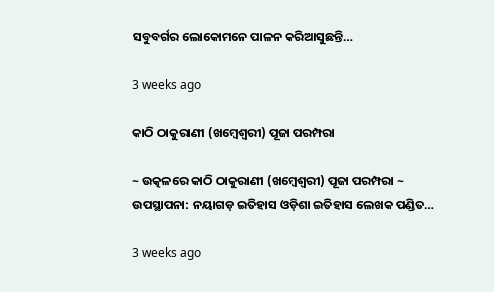ସବୁବର୍ଗର ଲୋକୋମନେ ପାଳନ କରିଆସୁଛନ୍ତି…

3 weeks ago

କାଠି ଠାକୁରାଣୀ (ଖମ୍ବେଶ୍ଵରୀ) ପୂଜା ପରମ୍ପରା

~ ଉତ୍କଳରେ କାଠି ଠାକୁରାଣୀ (ଖମ୍ବେଶ୍ଵରୀ) ପୂଜା ପରମ୍ପରା ~ ଉପସ୍ଥାପନା: ନୟାଗଡ଼ ଇତିହାସ ଓଡ଼ିଶା ଇତିହାସ ଲେଖକ ପଣ୍ଡିତ…

3 weeks ago